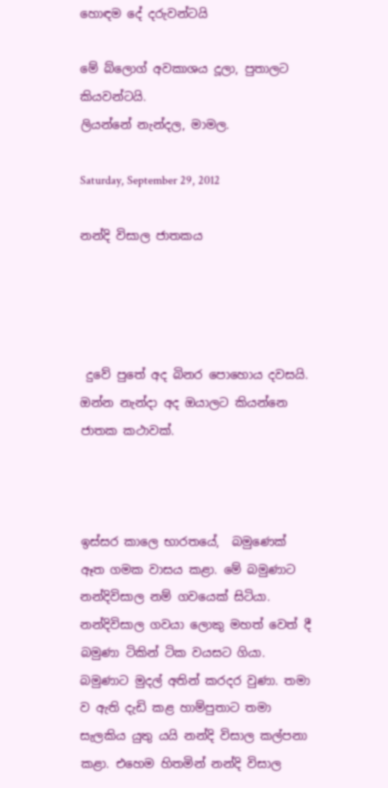හොඳම දේ දරුවන්ටයි

මේ බ්ලොග් අවකාශය දූලා, පුතාලට කියවන්ටයි.
ලියන්නේ නැන්දල, මාමල.

Saturday, September 29, 2012

නන්දි විසාල ජාතකය




 දුවේ පුතේ අද බිනර පොහොය දවසයි. ඔන්න නැන්දා අද ඔයාලට කියන්නෙ ජාතක කථාවක්.



ඉස්සර කාලෙ භාරතයේ,  බමුණෙක්  ඈත ගමක වාසය කළා. මේ බමුණාට නන්දිවිසාල නම් ගවයෙක් සිටියා. නන්දිවිසාල ගවයා ලොකු මහත් වෙත් දී බමුණා ටිකින් ටික වයසට ගියා. බමුණාට මුදල් අතින් කරදර වුණා. තමා ව ඇති දැඩි කළ හාම්පුතාට තමා සැලකිය යුතු යයි නන්දි විසාල කල්පනා කළා. එහෙම හිතමින් නන්දි විසාල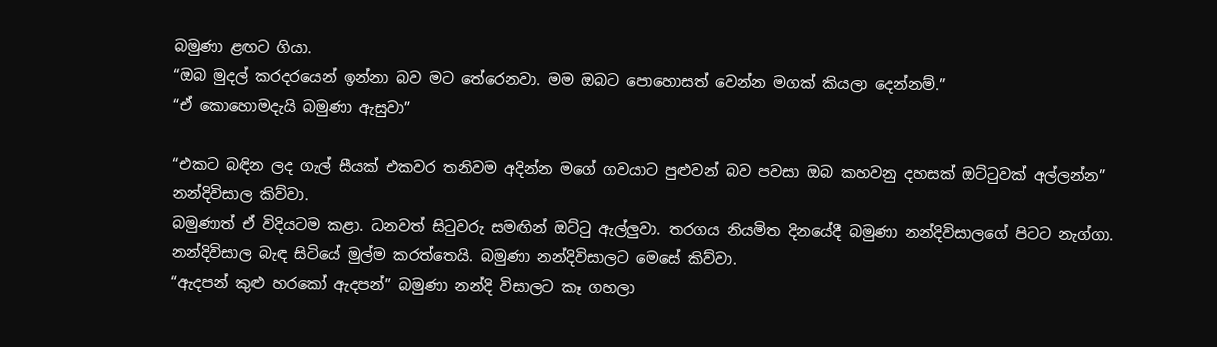බමුණා ළඟට ගියා.
“ඔබ මුදල් කරදරයෙන් ඉන්නා බව මට තේරෙනවා. මම ඔබට පොහොසත් වෙන්න මගක් කියලා දෙන්නම්.”
“ඒ කොහොමදැයි බමුණා ඇසුවා”

“එකට බඳින ලද ගැල් සීයක් එකවර තනිවම අදින්න මගේ ගවයාට පුළුවන් බව පවසා ඔබ කහවනු දහසක් ඔට්ටුවක් අල්ලන්න” නන්දිවිසාල කිව්වා.
බමුණාත් ඒ විදියටම කළා. ධනවත් සිටුවරු සමඟින් ඔට්ටු ඇල්ලුවා. තරගය නියමිත දිනයේදී බමුණා නන්දිවිසාලගේ පිටට නැග්ගා. නන්දිවිසාල බැඳ සිටියේ මුල්ම කරත්තෙයි. බමුණා නන්දිවිසාලට මෙසේ කිව්වා.
“ඇදපන් කුළු හරකෝ ඇදපන්” බමුණා නන්දි විසාලට කෑ ගහලා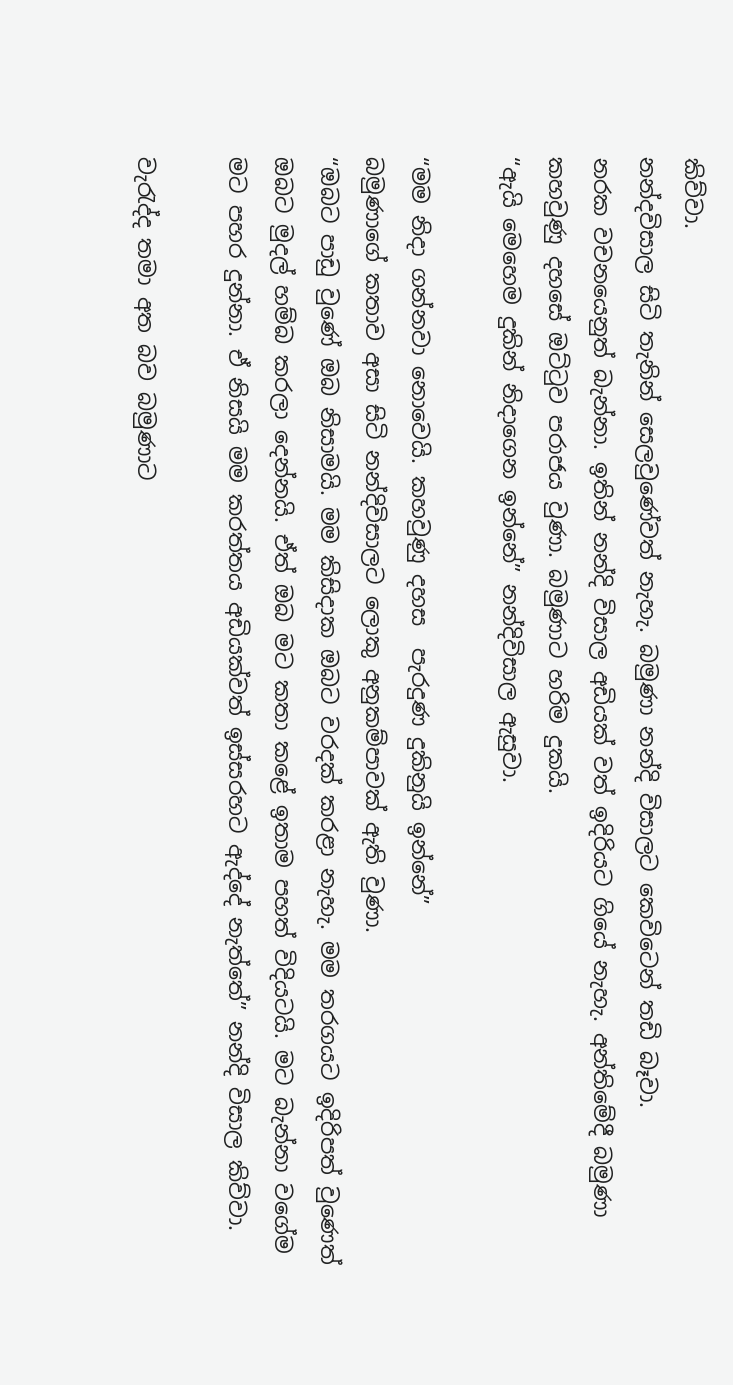කිව්වා.
නන්දවිසාල සිටි තැනින් සෙලවුණේවත් නැහැ. බමුණා නන්දි විසාලට කෙවිටෙන් තඩි බෑවා.
නරක වචනයෙනුත් බැන්නා. ඉතින් නන්දි විසාල අඩියක් වත් ඉදිරියට ගියේ නැහැ. අන්තිමේදී බමුණා කහවුණු දහසේ ඔට්ටුව පරාජය වුණා. බමුණාට හරිම දුකයි.
“ඇයි මෙහෙම දුකින් නිදාගෙන ඉන්නේ” නන්දිවිසාල ඇසුවා.

“මම නිදා ගන්නවා නොවෙයි. කහවුණු දහස  පැරදුණ දුකිනුයි ඉන්නේ”
බමුණාගේ කතාව අසා සිටි නන්දිවිසාලට ලොකු අනුකම්පාවක් ඇති වුණා.
“ඔබට පාඩු වුණේ ඔබ නිසාමයි. මම කිසිදාක ඔබට වරදක් කරළා නැහැ. මම තරගයට ඉදිරිපත් වුණෙත් ඔබට මුදල් හම්බ කරලා දෙන්නයි. ඒත් ඔබ මට කතා කළේ ඉතාම පහත් විදියටයි. මට බැන්නා වගේම මට පහර දුන්නා. ඒ නිසයි මම කරත්තය අඩියක්වත් ඉස්සරහට ඇද්දේ නැත්තේ” නන්දි විසාල කිව්වා.

වැරැද්ද තමා අත බව බමුණාට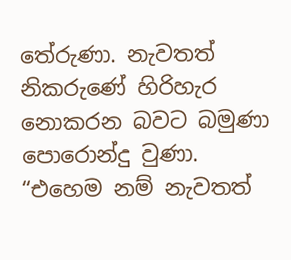තේරුණා. නැවතත් නිකරුණේ හිරිහැර නොකරන බවට බමුණා පොරොන්දු වුණා.
“එහෙම නම් නැවතත්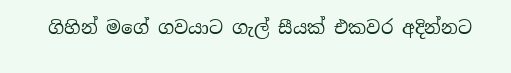ගිහින් මගේ ගවයාට ගැල් සීයක් එකවර අදින්නට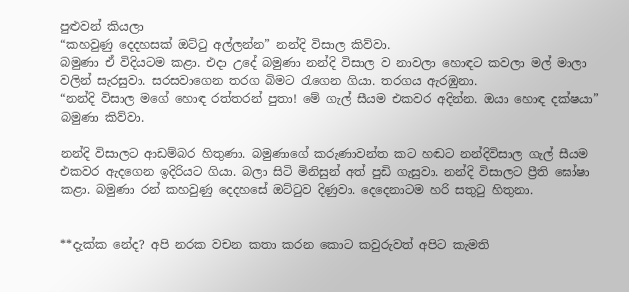පුළුවන් කියලා
“කහවුණු දෙදහසක් ඔට්ටු අල්ලන්න” නන්දි විසාල කිව්වා.
බමුණා ඒ විදියටම කළා. එදා උදේ බමුණා නන්දි විසාල ව නාවලා හොඳට කවලා මල් මාලා වලින් සැරසුවා. සරසවාගෙන තරග බිමට රැගෙන ගියා. තරගය ඇරඹුනා.
“නන්දි විසාල මගේ හොඳ රත්තරන් පුතා! මේ ගැල් සීයම එකවර අදින්න. ඔයා හොඳ දක්ෂයා” බමුණා කිව්වා.

නන්දි විසාලට ආඩම්බර හිතුණා. බමුණාගේ කරුණාවන්ත කට හඬට නන්දිවිසාල ගැල් සීයම එකවර ඇදගෙන ඉදිරියට ගියා. බලා සිටි මිනිසුන් අත් පුඩි ගැසුවා. නන්දි විසාලට ප්‍රීති ඝෝෂා කළා. බමුණා රන් කහවුණු දෙදහසේ ඔට්ටුව දිණුවා. දෙදෙනාටම හරි සතුටු හිතුනා.


**දැක්ක නේද? අපි නරක වචන කතා කරන කොට කවුරුවත් අපිට කැමති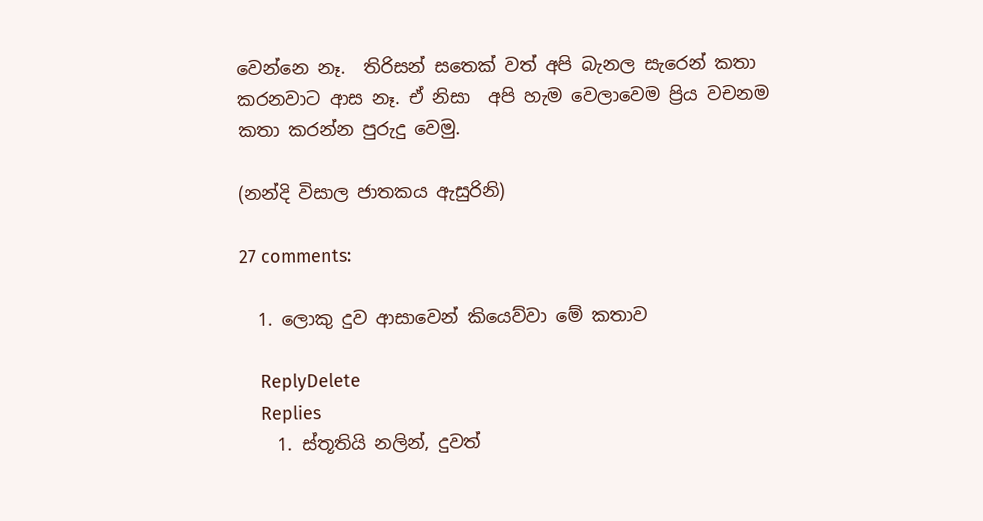වෙන්නෙ නෑ.  තිරිසන් සතෙක් වත් අපි බැනල සැරෙන් කතා කරනවාට ආස නෑ. ඒ නිසා  අපි හැම වෙලාවෙම ප්‍රිය වචනම කතා කරන්න පුරුදු වෙමු.

(නන්දි විසාල ජාතකය ඇසුරිනි)

27 comments:

  1. ලොකු දුව ආසාවෙන් කියෙව්වා මේ කතාව

    ReplyDelete
    Replies
    1. ස්තූතියි නලින්, දුවත්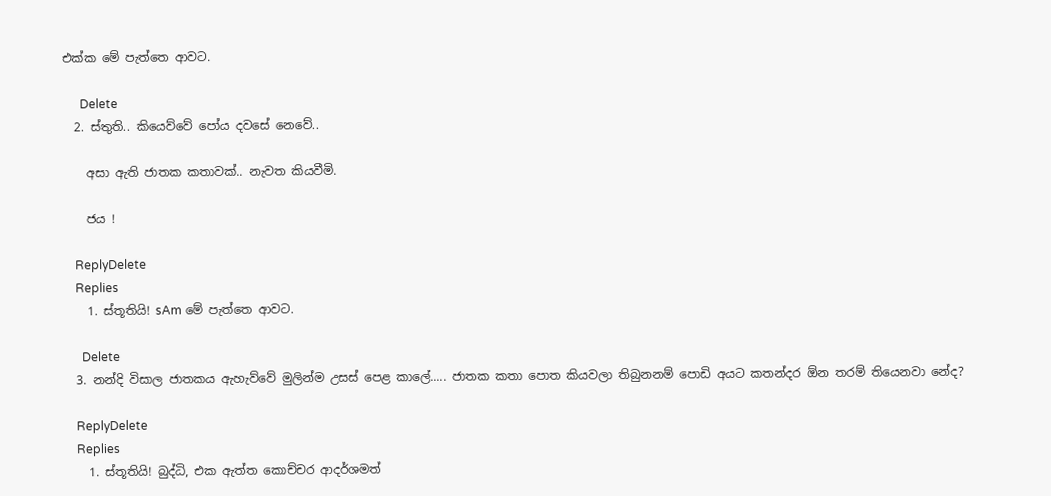එක්ක මේ පැත්තෙ ආවට.

      Delete
  2. ස්තුති.. කියෙව්වේ පෝය දවසේ නෙවේ..

    අසා ඇති ජාතක කතාවක්.. නැවත කියවීමි.

    ජය !

    ReplyDelete
    Replies
    1. ස්තූතියි! sAm මේ පැත්තෙ ආවට.

      Delete
  3. නන්දි විසාල ජාතකය ඇහැව්වේ මුලින්ම උසස් පෙළ කාලේ..... ජාතක කතා පොත කියවලා තිබුනනම් පොඩි අයට කතන්දර ඕන තරම් තියෙනවා නේද?

    ReplyDelete
    Replies
    1. ස්තූතියි! බුද්ධි, එක ඇත්ත කොච්චර ආදර්ශමත්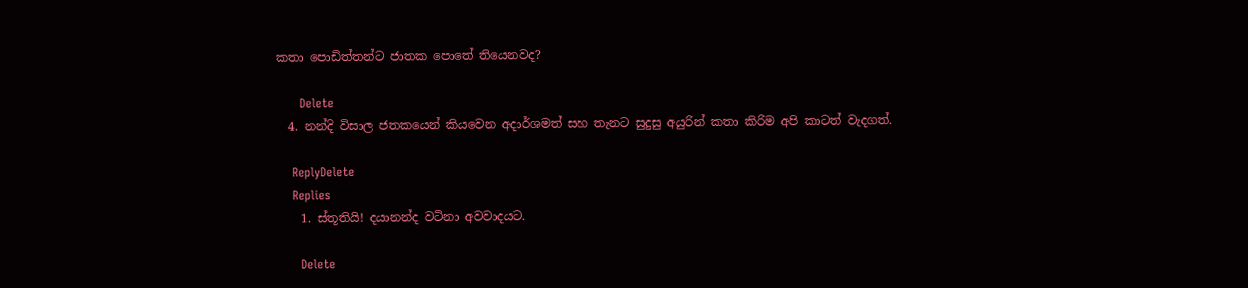කතා පොඩිත්තන්ට ජාතක පොතේ තියෙනවද?

      Delete
  4. නන්දි විසාල ජතකයෙන් කියවෙන අදාර්ශමත් සහ තැනට සුදුසු අයුරින් කතා කිරිම අපි කාටත් වැදගත්.

    ReplyDelete
    Replies
    1. ස්තූතියි! දයානන්ද වටිනා අවවාදයට.

      Delete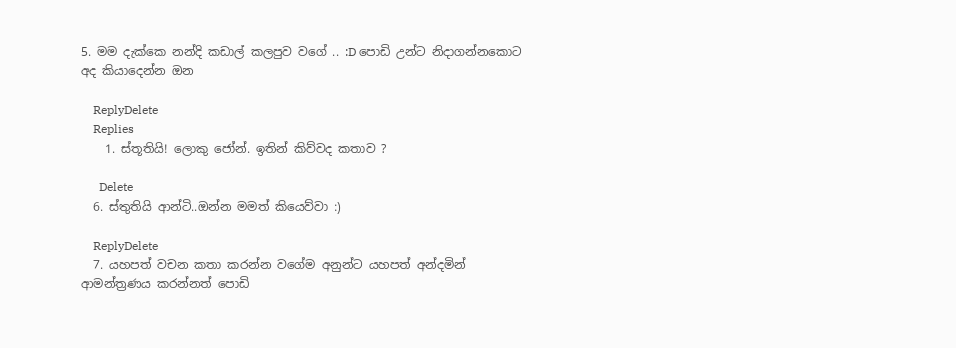5. මම දැක්කෙ නන්දි කඩාල් කලපුව වගේ .. :D පොඩි උන්ට නිදාගන්නකොට අද කියාදෙන්න ඔන

    ReplyDelete
    Replies
    1. ස්තූතියි! ලොකු ජෝන්. ඉතින් කිව්වද කතාව ?

      Delete
  6. ස්තුතියි ආන්ටි..ඔන්න මමත් කියෙව්වා :)

    ReplyDelete
  7. යහපත් වචන කතා කරන්න වගේම අනුන්ට යහපත් අන්දමින් ආමන්ත්‍රණය කරන්නත් පොඩි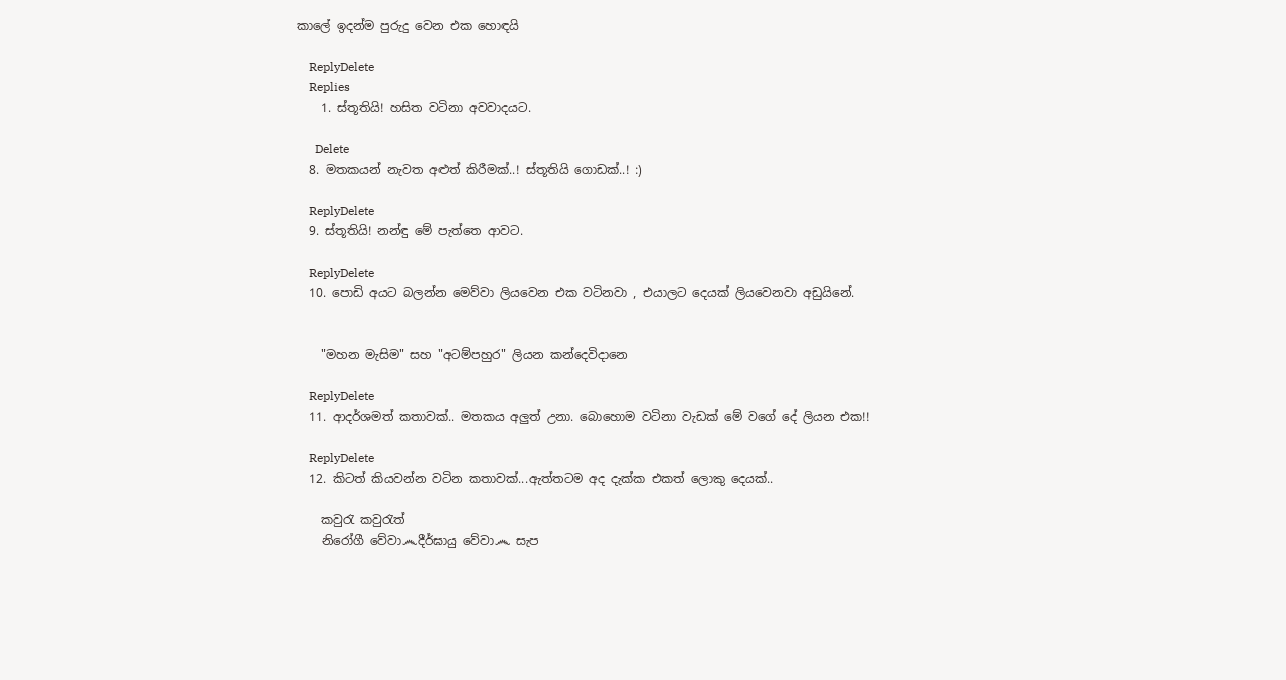කාලේ ඉදන්ම පුරුදු වෙන එක හොඳයි

    ReplyDelete
    Replies
    1. ස්තූතියි! හසිත වටිනා අවවාදයට.

      Delete
  8. මතකයන් නැවත අළුත් කිරීමක්..! ස්තූතියි ගොඩක්..! :)

    ReplyDelete
  9. ස්තූතියි! නන්ඳු මේ පැත්තෙ ආවට.

    ReplyDelete
  10. පොඩි අයට බලන්න මෙව්වා ලියවෙන එක වටිනවා , එයාලට දෙයක් ලියවෙනවා අඩුයිනේ.


    "මහන මැසිම" සහ "අටම්පහුර" ලියන කන්දෙවිදානෙ

    ReplyDelete
  11. ආදර්ශමත් කතාවක්.. මතකය අලුත් උනා. බොහොම වටිනා වැඩක් මේ වගේ දේ ලියන එක!!

    ReplyDelete
  12. කිටත් කියවන්න වටින කතාවක්...ඇත්තටම අද දැක්ක එකත් ලොකු දෙයක්..

    කවුරැ කවුරැත්
    නිරෝගී වේවා෴දීර්ඝායු වේවා෴ සැප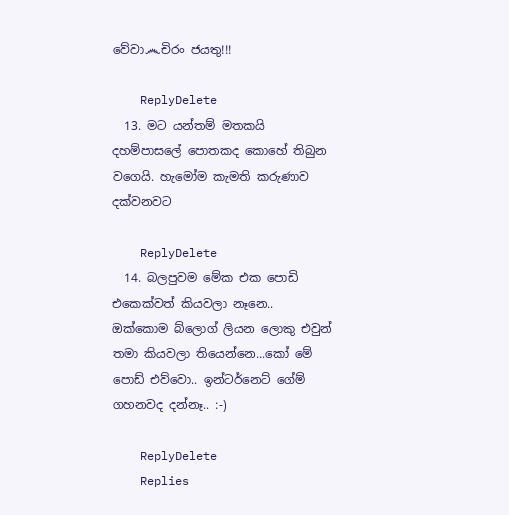වේවා෴චිරං ජයතු!!!

    ReplyDelete
  13. මට යන්තම් මතකයි දහම්පාසලේ පොතකද කොහේ තිබුන වගෙයි. හැමෝම කැමති කරුණාව දක්වනවට

    ReplyDelete
  14. බලපුවම මේක එක පොඩි එකෙක්වත් කියවලා නෑනෙ.. ඔක්කොම බ්ලොග් ලියන ලොකු එවුන් තමා කියවලා තියෙන්නෙ...කෝ මේ පොඩ් එව්වො.. ඉන්ටර්නෙට් ගේම් ගහනවද දන්නෑ.. :-)

    ReplyDelete
    Replies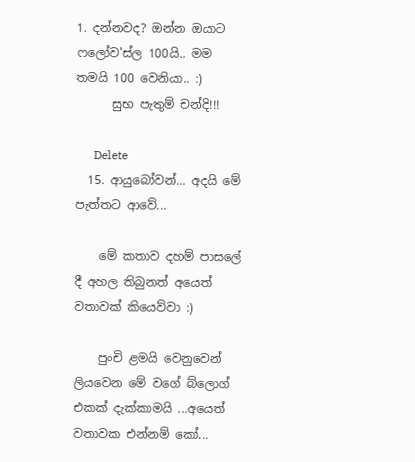1. දන්නවද? ඔන්න ඔයාට ෆලෝව'ස්ල 100යි.. මම තමයි 100 වෙනියා.. :)
      සුභ පැතුම් චන්දි!!!

      Delete
  15. ආයුබෝවන්... අදයි මේ පැත්තට ආවේ...

    මේ කතාව දහම් පාසලේ දී අහල තිබුනත් අයෙත් වතාවක් කියෙව්වා :)

    පුංචි ළමයි වෙනුවෙන් ලියවෙන මේ වගේ බ්ලොග් එකක් දැක්කාමයි ...අයෙත් වතාවක එන්නම් කෝ...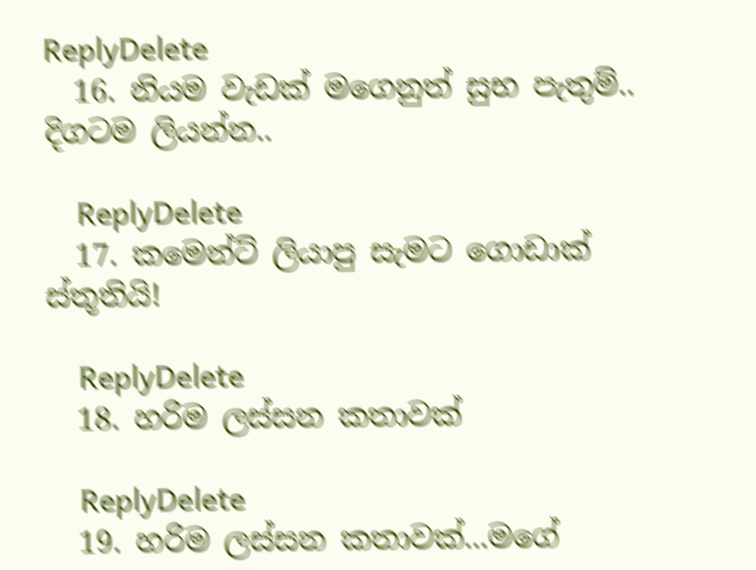ReplyDelete
  16. නියම වැඩක් මගෙනුත් සුභ පැතුම්.. දිගටම ලියන්න..

    ReplyDelete
  17. කමෙන්ට් ලියාපු සැමට ගොඩාක් ස්තූතියි!

    ReplyDelete
  18. හරිම ලස්සන කතාවක්

    ReplyDelete
  19. හරිම ලස්සන කතාවක්...මගේ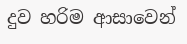දුව හරිම ආසාවෙන්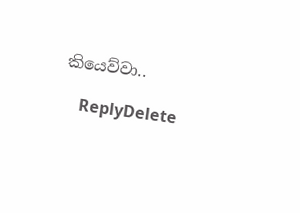කියෙව්වා..

    ReplyDelete